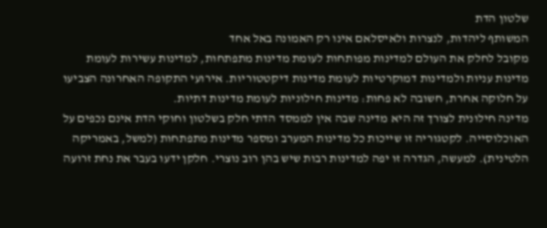שלטון הדת
המשותף ליהדות, לנצרות ולאיסלאם אינו רק האמונה באל אחד
מקובל לחלק את העולם למדינות מפותחות לעומת מדינות מתפתחות, למדינות עשירות לעומת מדינות עניות ולמדינות דמוקרטיות לעומת מדינות דיקטטוריות. אירועי התקופה האחרונה הצביעו על חלוקה אחרת, חשובה לא פחות: מדינות חילוניות לעומת מדינות דתיות.
מדינה חילונית לצורך זה היא מדינה שבה אין לממסד הדתי חלק בשלטון וחוקי הדת אינם נכפים על האוכלוסייה. לקטגוריה זו שייכות כל מדינות המערב ומספר מדינות מתפתחות (למשל, באמריקה הלטינית). למעשה, הגדרה זו יפה למדינות רבות שיש בהן רוב נוצרי. חלקן ידעו בעבר את נחת זרועה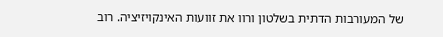של המעורבות הדתית בשלטון ורוו את זוועות האינקויזיציה. רוב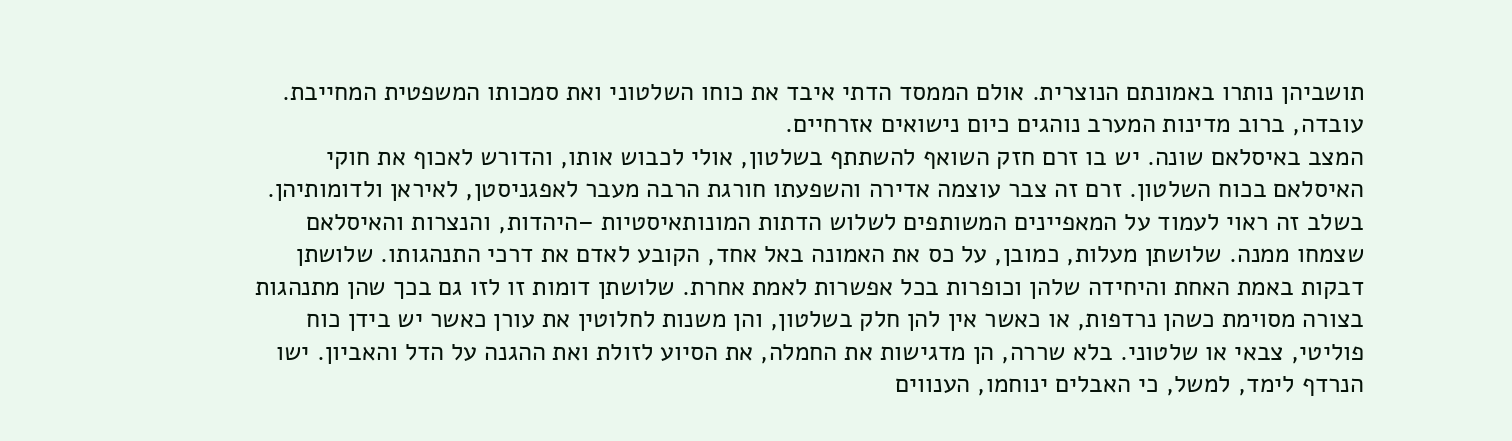תושביהן נותרו באמונתם הנוצרית. אולם הממסד הדתי איבד את כוחו השלטוני ואת סמכותו המשפטית המחייבת. עובדה, ברוב מדינות המערב נוהגים כיום נישואים אזרחיים.
המצב באיסלאם שונה. יש בו זרם חזק השואף להשתתף בשלטון, אולי לכבוש אותו, והדורש לאכוף את חוקי האיסלאם בכוח השלטון. זרם זה צבר עוצמה אדירה והשפעתו חורגת הרבה מעבר לאפגניסטן, לאיראן ולדומותיהן.
בשלב זה ראוי לעמוד על המאפיינים המשותפים לשלוש הדתות המונותאיסטיות –היהדות, והנצרות והאיסלאם שצמחו ממנה. שלושתן מעלות, כמובן, על כס את האמונה באל אחד, הקובע לאדם את דרכי התנהגותו. שלושתן דבקות באמת האחת והיחידה שלהן וכופרות בכל אפשרות לאמת אחרת. שלושתן דומות זו לזו גם בכך שהן מתנהגות בצורה מסוימת כשהן נרדפות, או כאשר אין להן חלק בשלטון, והן משנות לחלוטין את עורן כאשר יש בידן כוח פוליטי, צבאי או שלטוני. בלא שררה, הן מדגישות את החמלה, את הסיוע לזולת ואת ההגנה על הדל והאביון. ישו הנרדף לימד, למשל, כי האבלים ינוחמו, הענווים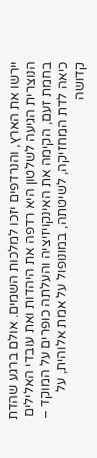יירשו את הארץ, והנרדפים יזכו למלכות השמים. אולם ברגע שהדת הנוצרית הגיעה לשלטון היא רדפה את היהדות ואת עובדי האלילים בחמת זעם, הקימה את האינקויזיציה והעלתה כופרים על המוקד – כיאה לדת המחזיקה, לשיטתה, במונופול על אמת אלוהית, על קדושה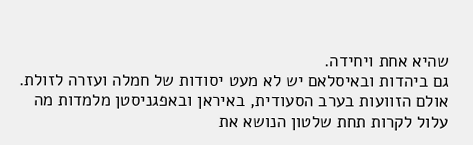שהיא אחת ויחידה.
גם ביהדות ובאיסלאם יש לא מעט יסודות של חמלה ועזרה לזולת. אולם הזוועות בערב הסעודית, באיראן ובאפגניסטן מלמדות מה עלול לקרות תחת שלטון הנושא את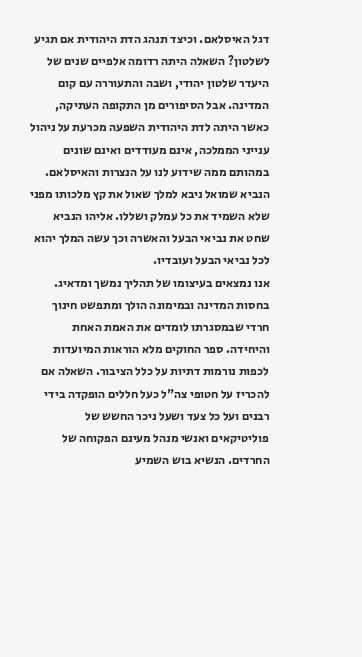דגל האיסלאם. וכיצד תנהג הדת היהודית אם תגיע לשלטון? השאלה היתה רדומה אלפיים שנים של היעדר שלטון יהודי, ושבה והתעוררה עם קום המדינה. אבל הסיפורים מן התקופה העתיקה, כאשר היתה לדת היהודית השפעה מכרעת על ניהול ענייני הממלכה, אינם מעודדים ואינם שונים במהותם ממה שידוע לנו על הנצרות והאיסלאם. הנביא שמואל ניבא למלך שאול את קץ מלכותו מפני שלא השמיד את כל עמלק ושללו. אליהו הנביא שחט את נביאי הבעל והאשרה וכך עשה המלך יהוא לכל נביאי הבעל ועובדיו.
אנו נמצאים בעיצומו של תהליך נמשך ומדאיג. בחסות המדינה ובמימונה הולך ומתפשט חינוך חרדי שבמסגרתו לומדים את האמת האחת והיחידה. ספר החוקים מלא הוראות המיועדות לכפות נורמות דתיות על כלל הציבור. השאלה אם להכריז על חטופי צה"ל כעל חללים הופקדה בידי רבנים ועל כל צעד ושעל ניכר החשש של פוליטיקאים ואנשי מנהל מעינם הפקוחה של החרדים. הנשיא בוש השמיע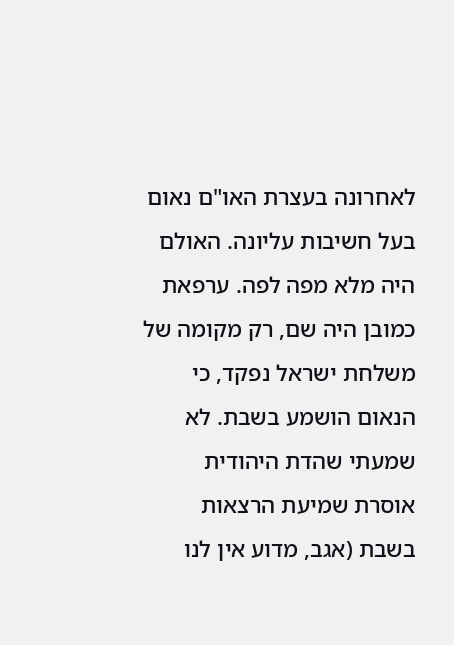לאחרונה בעצרת האו"ם נאום בעל חשיבות עליונה. האולם היה מלא מפה לפה. ערפאת כמובן היה שם, רק מקומה של משלחת ישראל נפקד, כי הנאום הושמע בשבת. לא שמעתי שהדת היהודית אוסרת שמיעת הרצאות בשבת (אגב, מדוע אין לנו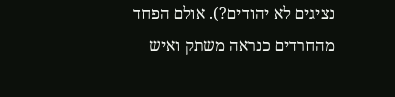נציגים לא יהודים?). אולם הפחד מהחרדים כנראה משתק ואיש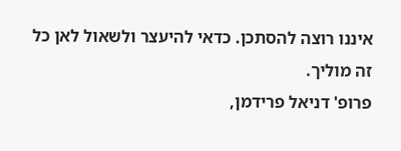איננו רוצה להסתכן. כדאי להיעצר ולשאול לאן כל זה מוליך.
פרופ' דניאל פרידמן,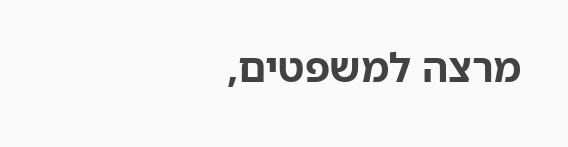מרצה למשפטים,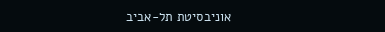אוניבסיטת תל-אביב